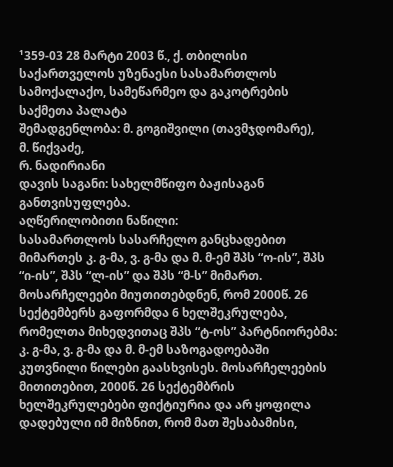¹359-03 28 მარტი 2003 წ., ქ. თბილისი
საქართველოს უზენაესი სასამართლოს სამოქალაქო, სამეწარმეო და გაკოტრების საქმეთა პალატა
შემადგენლობა: მ. გოგიშვილი (თავმჯდომარე),
მ. წიქვაძე,
რ. ნადირიანი
დავის საგანი: სახელმწიფო ბაჟისაგან განთვისუფლება.
აღწერილობითი ნაწილი:
სასამართლოს სასარჩელო განცხადებით მიმართეს კ. გ-მა, ვ. გ-მა და მ. მ-ემ შპს “ო-ის”, შპს “ი-ის”, შპს “ლ-ის” და შპს “მ-ს” მიმართ. მოსარჩელეები მიუთითებდნენ, რომ 2000წ. 26 სექტემბერს გაფორმდა 6 ხელშეკრულება, რომელთა მიხედვითაც შპს “ტ-ოს” პარტნიორებმა: კ. გ-მა, ვ. გ-მა და მ. მ-ემ საზოგადოებაში კუთვნილი წილები გაასხვისეს. მოსარჩელეების მითითებით, 2000წ. 26 სექტემბრის ხელშეკრულებები ფიქტიურია და არ ყოფილა დადებული იმ მიზნით, რომ მათ შესაბამისი,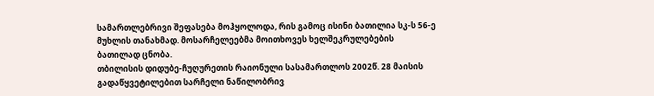სამართლებრივი შეფასება მოჰყოლოდა, რის გამოც ისინი ბათილია სკ-ს 56-ე მუხლის თანახმად. მოსარჩელეებმა მოითხოვეს ხელშეკრულებების ბათილად ცნობა.
თბილისის დიდუბე-ჩუღურეთის რაიონული სასამართლოს 2002წ. 28 მაისის გადაწყვეტილებით სარჩელი ნაწილობრივ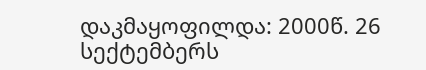დაკმაყოფილდა: 2000წ. 26 სექტემბერს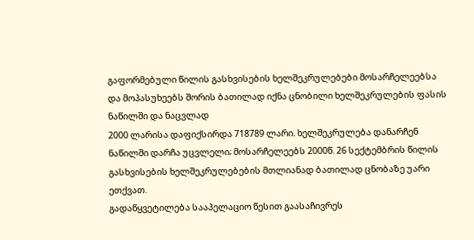გაფორმებული წილის გასხვისების ხელშეკრულებები მოსარჩელეებსა და მოპასუხეებს შორის ბათილად იქნა ცნობილი ხელშეკრულების ფასის ნაწილში და ნაცვლად
2000 ლარისა დაფიქსირდა 718789 ლარი. ხელშეკრულება დანარჩენ ნაწილში დარჩა უცვლელი; მოსარჩელეებს 2000წ. 26 სექტემბრის წილის გასხვისების ხელშეკრულებების მთლიანად ბათილად ცნობაზე უარი ეთქვათ.
გადაწყვეტილება სააპელაციო წესით გაასაჩივრეს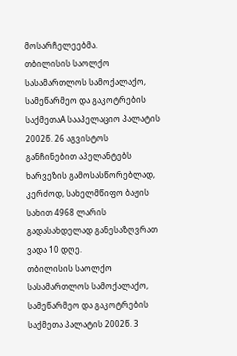მოსარჩელეებმა.
თბილისის საოლქო სასამართლოს სამოქალაქო, სამეწარმეო და გაკოტრების საქმეთაA სააპელაციო პალატის 2002წ. 26 აგვისტოს განჩინებით აპელანტებს ხარვეზის გამოსასწორებლად, კერძოდ, სახელმწიფო ბაჟის სახით 4968 ლარის გადასახდელად განესაზღვრათ ვადა 10 დღე.
თბილისის საოლქო სასამართლოს სამოქალაქო, სამეწარმეო და გაკოტრების საქმეთა პალატის 2002წ. 3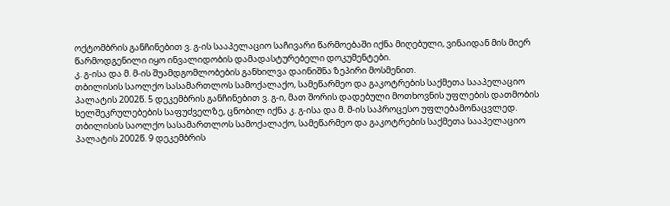ოქტომბრის განჩინებით ვ. გ-ის სააპელაციო საჩივარი წარმოებაში იქნა მიღებული, ვინაიდან მის მიერ წარმოდგენილი იყო ინვალიდობის დამადასტურებელი დოკუმენტები.
კ. გ-ისა და მ. მ-ის შუამდგომლობების განხილვა დაინიშნა ზეპირი მოსმენით.
თბილისის საოლქო სასამართლოს სამოქალაქო, სამეწარმეო და გაკოტრების საქმეთა სააპელაციო პალატის 2002წ. 5 დეკემბრის განჩინებით ვ. გ-ი, მათ შორის დადებული მოთხოვნის უფლების დათმობის ხელშეკრულებების საფუძველზე, ცნობილ იქნა კ. გ-ისა და მ. მ-ის საპროცესო უფლებამონაცვლედ.
თბილისის საოლქო სასამართლოს სამოქალაქო, სამეწარმეო და გაკოტრების საქმეთა სააპელაციო პალატის 2002წ. 9 დეკემბრის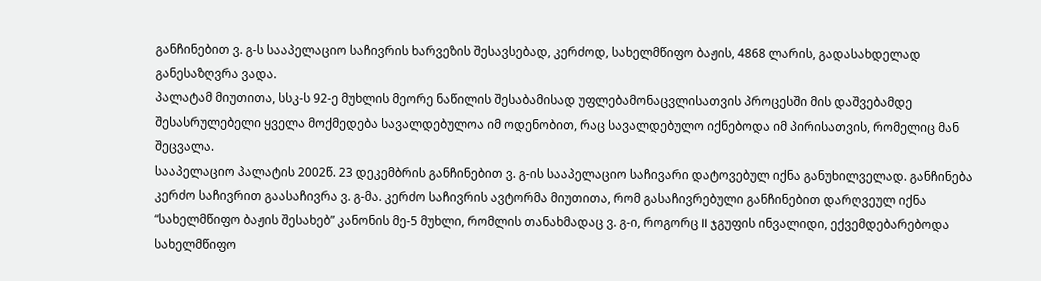განჩინებით ვ. გ-ს სააპელაციო საჩივრის ხარვეზის შესავსებად, კერძოდ, სახელმწიფო ბაჟის, 4868 ლარის, გადასახდელად განესაზღვრა ვადა.
პალატამ მიუთითა, სსკ-ს 92-ე მუხლის მეორე ნაწილის შესაბამისად უფლებამონაცვლისათვის პროცესში მის დაშვებამდე შესასრულებელი ყველა მოქმედება სავალდებულოა იმ ოდენობით, რაც სავალდებულო იქნებოდა იმ პირისათვის, რომელიც მან შეცვალა.
სააპელაციო პალატის 2002წ. 23 დეკემბრის განჩინებით ვ. გ-ის სააპელაციო საჩივარი დატოვებულ იქნა განუხილველად. განჩინება კერძო საჩივრით გაასაჩივრა ვ. გ-მა. კერძო საჩივრის ავტორმა მიუთითა, რომ გასაჩივრებული განჩინებით დარღვეულ იქნა “სახელმწიფო ბაჟის შესახებ” კანონის მე-5 მუხლი, რომლის თანახმადაც ვ. გ-ი, როგორც II ჯგუფის ინვალიდი, ექვემდებარებოდა სახელმწიფო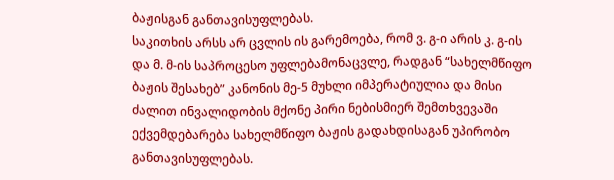ბაჟისგან განთავისუფლებას.
საკითხის არსს არ ცვლის ის გარემოება, რომ ვ. გ-ი არის კ. გ-ის და მ. მ-ის საპროცესო უფლებამონაცვლე, რადგან “სახელმწიფო ბაჟის შესახებ” კანონის მე-5 მუხლი იმპერატიულია და მისი ძალით ინვალიდობის მქონე პირი ნებისმიერ შემთხვევაში ექვემდებარება სახელმწიფო ბაჟის გადახდისაგან უპირობო განთავისუფლებას.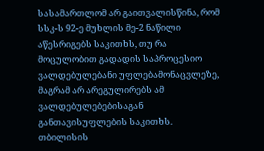სასამართლომ არ გაითვალისწინა, რომ სსკ-ს 92-ე მუხლის მე-2 ნაწილი აწესრიგებს საკითხს, თუ რა მოცულობით გადადის საპროცესიო ვალდებულებანი უფლებამონაცვლეზე, მაგრამ არ არეგულირებს ამ ვალდებულებებისაგან განთავისუფლების საკითხს.
თბილისის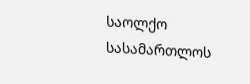საოლქო სასამართლოს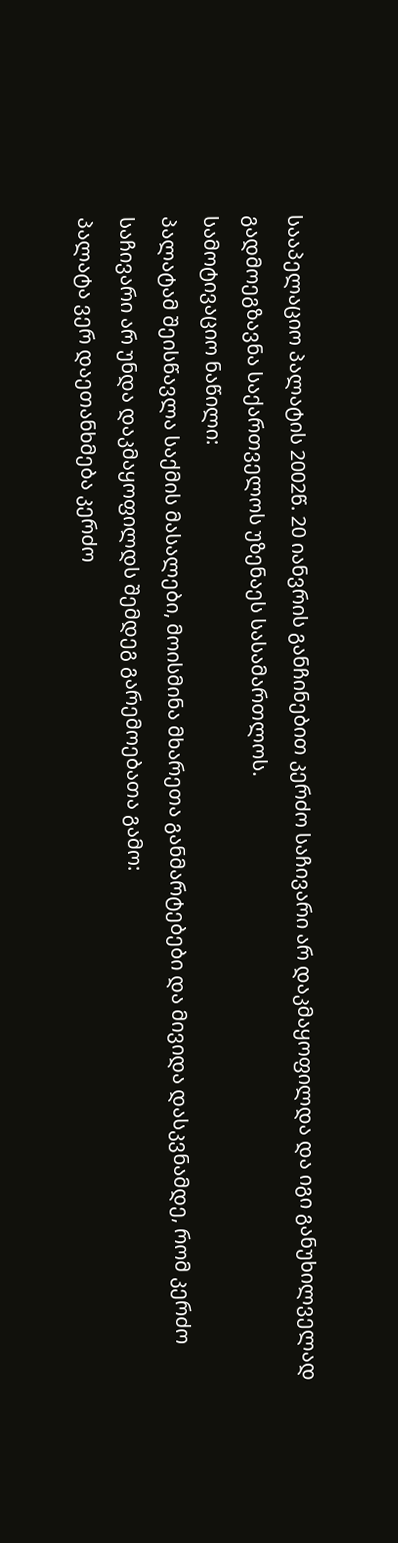სააპელაციო პალატის 2002წ. 20 იანვრის განჩინებით კერძო საჩივარი არ დაკმაყოფილდა და იგი განუხილველად გადმოეგზავნა საქართველოს უზენაეს სასამართლოს.
სამოტივაციო ნაწილი:
პალატამ შეისწავლა საქმის მასალები, მოისმინა მხარეთა განმარტებები და მივიდა დასკვნამდე, რომ კერძო საჩივარი არ უნდა დაკმაყოფილდს შემდეგ გარემოებათა გამო:
პალატა ვერ დაეთანხმება კერძო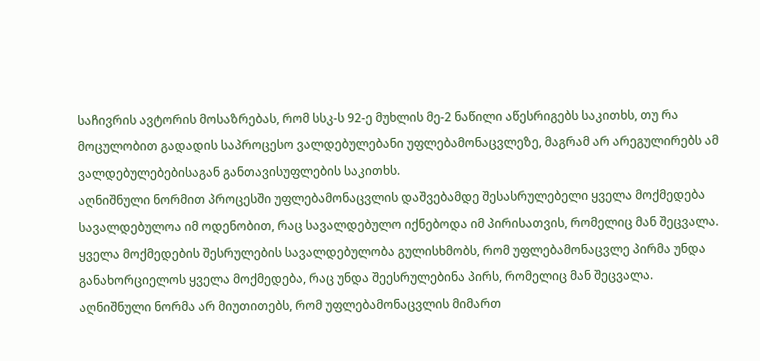საჩივრის ავტორის მოსაზრებას, რომ სსკ-ს 92-ე მუხლის მე-2 ნაწილი აწესრიგებს საკითხს, თუ რა მოცულობით გადადის საპროცესო ვალდებულებანი უფლებამონაცვლეზე, მაგრამ არ არეგულირებს ამ ვალდებულებებისაგან განთავისუფლების საკითხს.
აღნიშნული ნორმით პროცესში უფლებამონაცვლის დაშვებამდე შესასრულებელი ყველა მოქმედება სავალდებულოა იმ ოდენობით, რაც სავალდებულო იქნებოდა იმ პირისათვის, რომელიც მან შეცვალა.
ყველა მოქმედების შესრულების სავალდებულობა გულისხმობს, რომ უფლებამონაცვლე პირმა უნდა განახორციელოს ყველა მოქმედება, რაც უნდა შეესრულებინა პირს, რომელიც მან შეცვალა.
აღნიშნული ნორმა არ მიუთითებს, რომ უფლებამონაცვლის მიმართ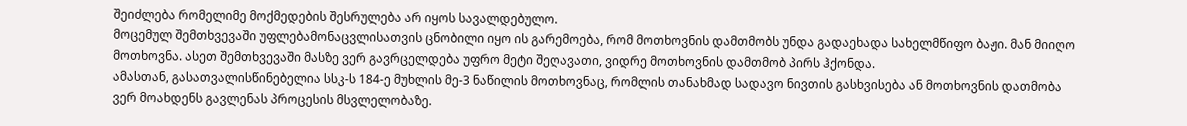შეიძლება რომელიმე მოქმედების შესრულება არ იყოს სავალდებულო.
მოცემულ შემთხვევაში უფლებამონაცვლისათვის ცნობილი იყო ის გარემოება, რომ მოთხოვნის დამთმობს უნდა გადაეხადა სახელმწიფო ბაჟი. მან მიიღო მოთხოვნა. ასეთ შემთხვევაში მასზე ვერ გავრცელდება უფრო მეტი შეღავათი, ვიდრე მოთხოვნის დამთმობ პირს ჰქონდა.
ამასთან, გასათვალისწინებელია სსკ-ს 184-ე მუხლის მე-3 ნაწილის მოთხოვნაც, რომლის თანახმად სადავო ნივთის გასხვისება ან მოთხოვნის დათმობა ვერ მოახდენს გავლენას პროცესის მსვლელობაზე.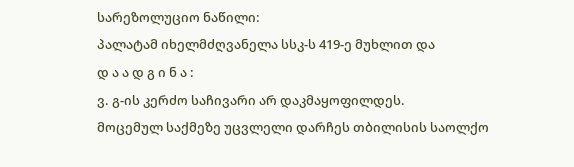სარეზოლუციო ნაწილი:
პალატამ იხელმძღვანელა სსკ-ს 419-ე მუხლით და
დ ა ა დ გ ი ნ ა :
ვ. გ-ის კერძო საჩივარი არ დაკმაყოფილდეს.
მოცემულ საქმეზე უცვლელი დარჩეს თბილისის საოლქო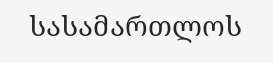სასამართლოს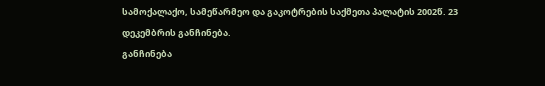სამოქალაქო, სამეწარმეო და გაკოტრების საქმეთა პალატის 2002წ. 23 დეკემბრის განჩინება.
განჩინება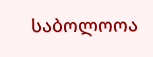საბოლოოა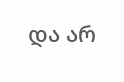და არ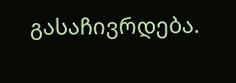გასაჩივრდება.